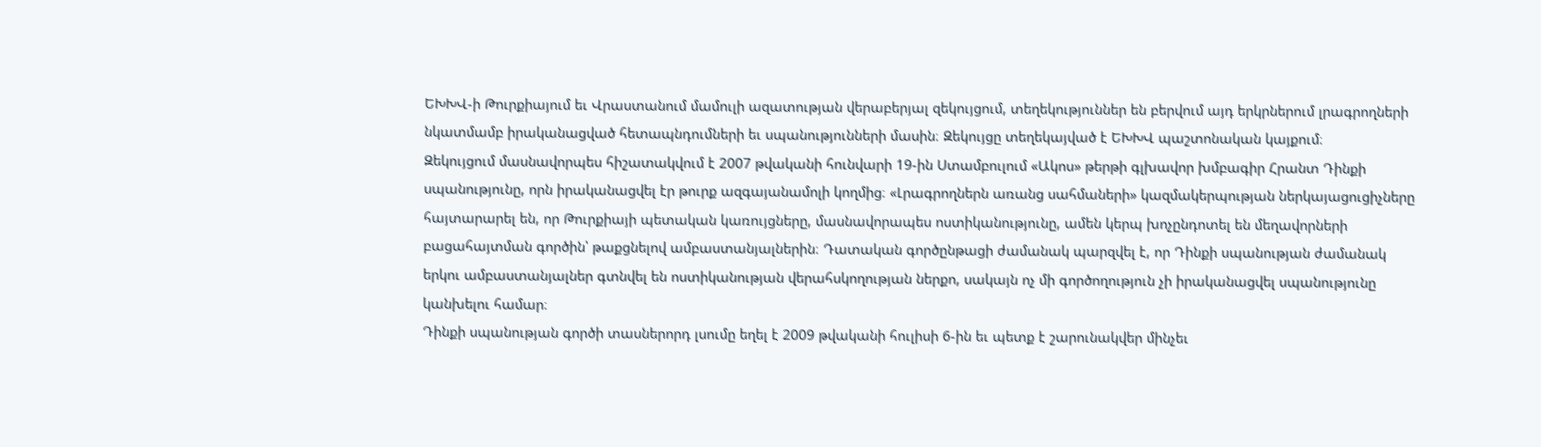ԵԽԽՎ-ի Թուրքիայում եւ Վրաստանում մամուլի ազատության վերաբերյալ զեկույցում, տեղեկություններ են բերվում այդ երկրներում լրագրողների նկատմամբ իրականացված հետապնդումների եւ սպանությունների մասին։ Զեկույցը տեղեկայված է ԵԽԽՎ պաշտոնական կայքում։
Զեկույցում մասնավորպես հիշատակվում է 2007 թվականի հունվարի 19-ին Ստամբուլում «Ակոս» թերթի գլխավոր խմբագիր Հրանտ Դինքի սպանությունը, որն իրականացվել էր թուրք ազգայանամոլի կողմից։ «Լրագրողներն առանց սահմաների» կազմակերպության ներկայացուցիչները հայտարարել են, որ Թուրքիայի պետական կառույցները, մասնավորապես ոստիկանությունը, ամեն կերպ խոչընդոտել են մեղավորների բացահայտման գործին՝ թաքցնելով ամբաստանյալներին։ Դատական գործընթացի ժամանակ պարզվել է, որ Դինքի սպանության ժամանակ երկու ամբաստանյալներ գտնվել են ոստիկանության վերահսկողության ներքո, սակայն ոչ մի գործողություն չի իրականացվել սպանությունը կանխելու համար։
Դինքի սպանության գործի տասներորդ լսումը եղել է 2009 թվականի հուլիսի 6-ին եւ պետք է շարունակվեր մինչեւ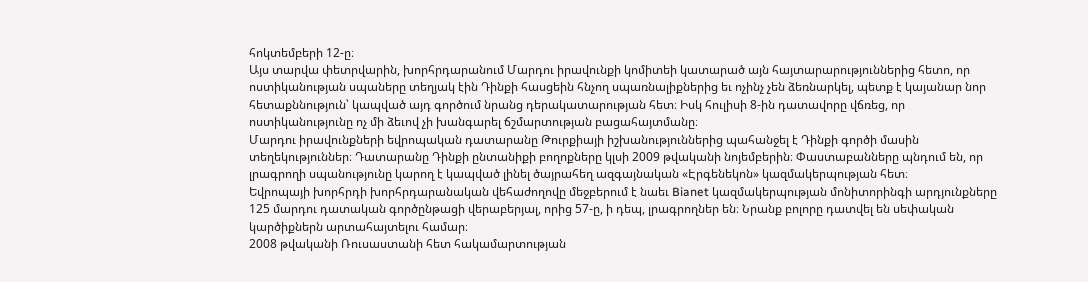հոկտեմբերի 12-ը։
Այս տարվա փետրվարին, խորհրդարանում Մարդու իրավունքի կոմիտեի կատարած այն հայտարարություններից հետո, որ ոստիկանության սպաները տեղյակ էին Դինքի հասցեին հնչող սպառնալիքներից եւ ոչինչ չեն ձեռնարկել, պետք է կայանար նոր հետաքննություն՝ կապված այդ գործում նրանց դերակատարության հետ։ Իսկ հուլիսի 8-ին դատավորը վճռեց, որ ոստիկանությունը ոչ մի ձեւով չի խանգարել ճշմարտության բացահայտմանը։
Մարդու իրավունքների եվրոպական դատարանը Թուրքիայի իշխանություններից պահանջել է Դինքի գործի մասին տեղեկություններ։ Դատարանը Դինքի ընտանիքի բողոքները կլսի 2009 թվականի նոյեմբերին։ Փաստաբանները պնդում են, որ լրագրողի սպանությունը կարող է կապված լինել ծայրահեղ ազգայնական «Էրգենեկոն» կազմակերպության հետ։
Եվրոպայի խորհրդի խորհրդարանական վեհաժողովը մեջբերում է նաեւ Bianet կազմակերպության մոնիտորինգի արդյունքները 125 մարդու դատական գործընթացի վերաբերյալ, որից 57-ը, ի դեպ, լրագրողներ են։ Նրանք բոլորը դատվել են սեփական կարծիքներն արտահայտելու համար։
2008 թվականի Ռուսաստանի հետ հակամարտության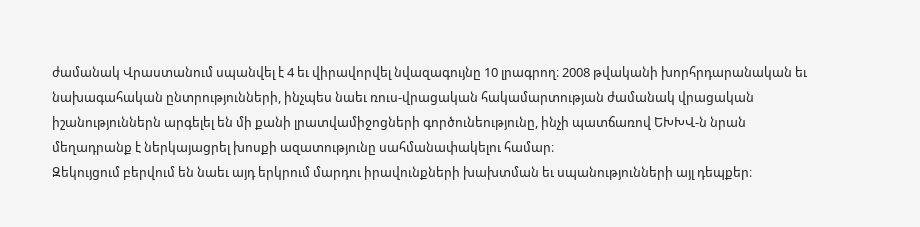ժամանակ Վրաստանում սպանվել է 4 եւ վիրավորվել նվազագույնը 10 լրագրող։ 2008 թվականի խորհրդարանական եւ նախագահական ընտրությունների, ինչպես նաեւ ռուս-վրացական հակամարտության ժամանակ վրացական իշանություններն արգելել են մի քանի լրատվամիջոցների գործունեությունը, ինչի պատճառով ԵԽԽՎ-ն նրան մեղադրանք է ներկայացրել խոսքի ազատությունը սահմանափակելու համար։
Զեկույցում բերվում են նաեւ այդ երկրում մարդու իրավունքների խախտման եւ սպանությունների այլ դեպքեր։